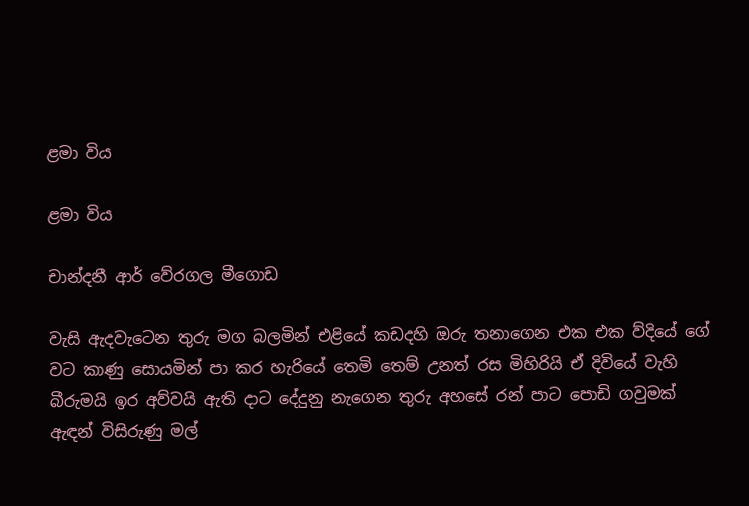ළමා විය

ළමා විය

චාන්දනී ආර් වේරගල මීගොඩ

වැසි ඇදවැටෙන තුරු මග බලමින් එළියේ කඩදහි ඔරු තනාගෙන එක එක ව්දියේ ගේ වට කාණු සොයමින් පා කර හැරියේ තෙමි තෙම් උනත් රස මිහිරියි ඒ දිවියේ වැහි බීරුමයි ඉර අව්වයි ඇති දාට දේදුනු නැගෙන තුරු අහසේ රන් පාට පොඩි ගවුමක් ඇඳන් විසිරුණු මල්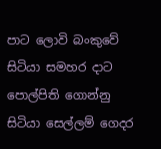පාට ලොවි බංකුවේ සිටියා සමහර දාට පොල්පිති ගොන්නු සිටියා සෙල්ලම් ගෙදර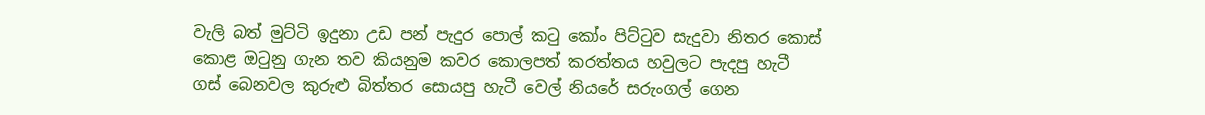වැලි බත් මුට්ටි ඉදුනා උඩ පන් පැදුර පොල් කටු කෝං පිට්ටුව සැදුවා නිතර කොස් කොළ ඔටුනු ගැන තව කියනුම කවර කොලපත් කරත්තය හවුලට පැදපු හැටී ගස් බෙනවල කුරුළු බිත්තර සොයපු හැටී වෙල් නියරේ සරුංගල් ගෙන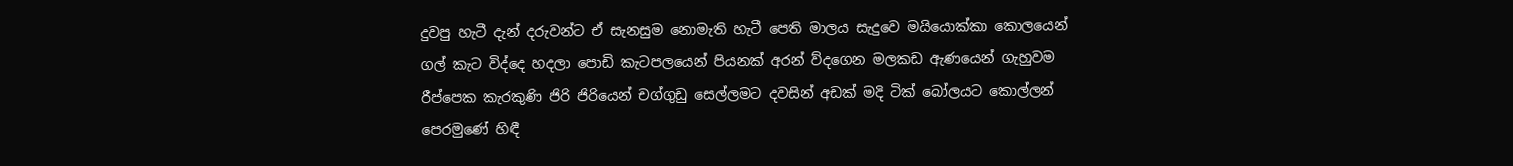දුවපු හැටී දැන් දරුවන්ට ඒ සැනසුම නොමැති හැටී පෙති මාලය සැදුවෙ මයියොක්කා කොලයෙන් ගල් කැට විද්දෙ හදලා පොඩි කැටපලයෙන් පියනක් අරන් ව්දගෙන මලකඩ ඇණයෙන් ගැහුවම රීප්පෙක කැරකුණි ජිරි ජිරියෙන් චග්ගුඩු සෙල්ලමට දවසින් අඩක් මදි ටික් බෝලයට කොල්ලන් පෙරමුණේ හිඳී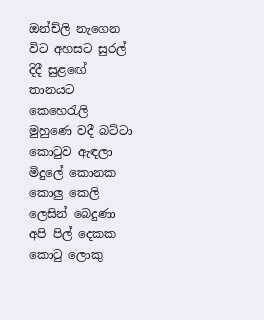ඔන්ච්ලි නැගෙන විට අහසට සුරල් දිදී සුළඟේ තානයට කෙහෙරැලි මුහුණෙ වදී බට්ටා කොටුව ඇඳලා මිදුලේ කොනක කොලු කෙලි ලෙසින් බෙදුණා අපි පිල් දෙකක කොටු ලොකු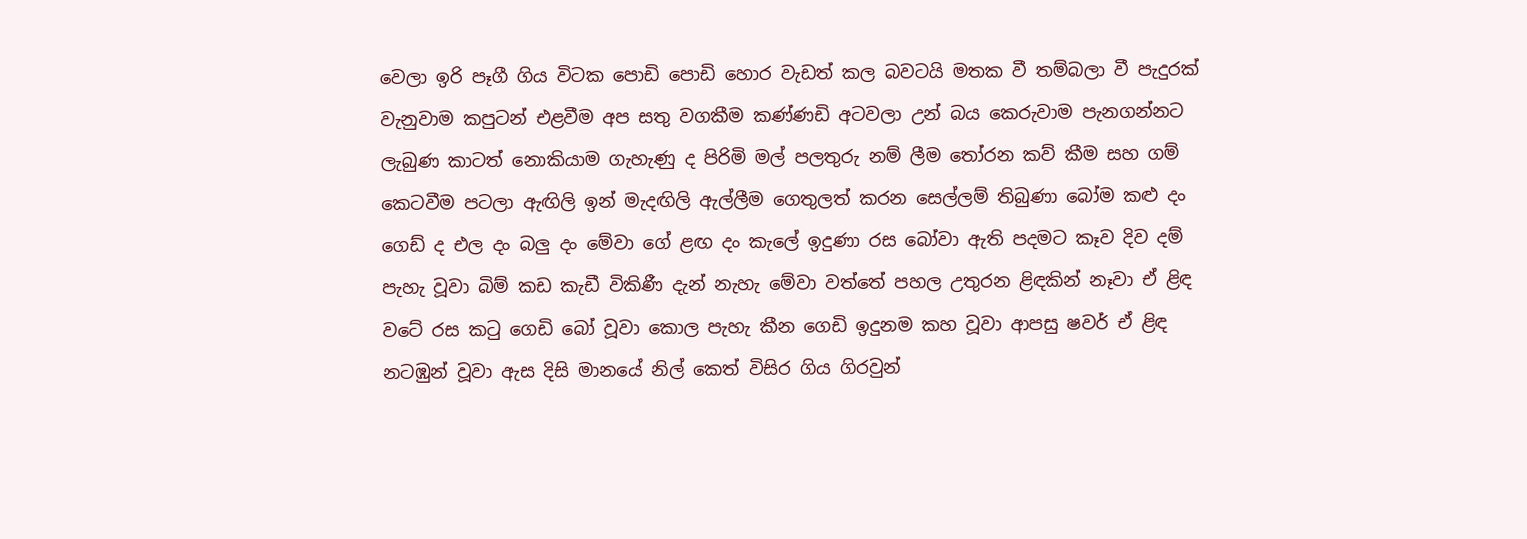වෙලා ඉරි පෑගී ගිය විටක පොඩි පොඩි හොර වැඩත් කල බවටයි මතක වී තම්බලා වී පැදුරක් වැනුවාම කපුටන් එළවීම අප සතු වගකීම කණ්ණඩි අටවලා උන් බය කෙරුවාම පැනගන්නට ලැබුණ කාටත් නොකියාම ගැහැණු ද පිරිමි මල් පලතුරු නම් ලීම තෝරන කව් කීම සහ ගම් කෙටවීම පටලා ඇඟිලි ඉන් මැදඟිලි ඇල්ලීම ගෙතුලත් කරන සෙල්ලම් තිබුණා බෝම කළු දං ගෙඩ් ද එල දං බලු දං මේවා ගේ ළඟ දං කැලේ ඉදුණා රස බෝවා ඇති පදමට කෑව දිව දම් පැහැ වූවා බිම් කඩ කැඩී විකිණී දැන් නැහැ මේවා වත්තේ පහල උතුරන ළිඳකින් නෑවා ඒ ළිඳ වටේ රස කටු ගෙඩි බෝ වූවා කොල පැහැ කීන ගෙඩි ඉදුනම කහ වූවා ආපසු ෂවර් ඒ ළිඳ නටඹුන් වූවා ඇස දිසි මානයේ නිල් කෙත් විසිර ගිය ගිරවුන්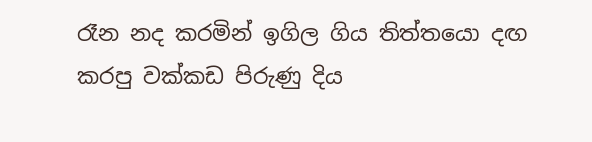රෑන නද කරමින් ඉගිල ගිය තිත්තයො දඟ කරපු වක්කඩ පිරුණු දිය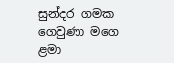සුන්දර ගමක ගෙවුණා මගෙ ළමා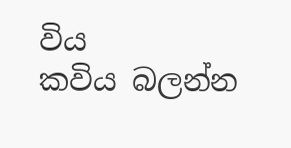විය
කවිය බලන්න